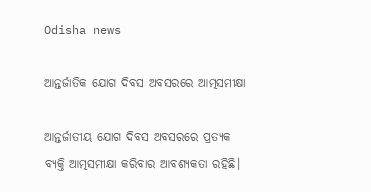Odisha news

ଆନ୍ତର୍ଜାତିକ ଯୋଗ ଦିବସ ଅବସରରେ ଆତ୍ମସମୀକ୍ଷା

ଆନ୍ତର୍ଜାତୀୟ ଯୋଗ ଦିବସ ଅବସରରେ ପ୍ରତ୍ୟକ ବ୍ୟକ୍ତି ଆତ୍ମସମୀକ୍ଷା କରିବାର ଆବଶ୍ୟକତା ରହିଛି।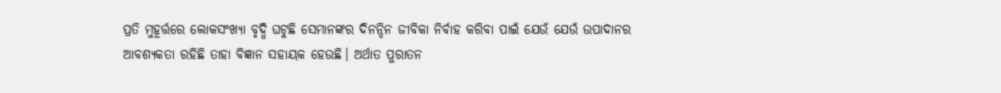ପ୍ରତି ମୁହୂର୍ତ୍ତରେ ଲୋକସଂଖ୍ୟା ବୃଦ୍ଧି ଘଟୁଛି ସେମାନଙ୍କର ଦିନନ୍ଦିନ ଜୀବିକା ନିର୍ବାହ କରିବା ପାଇଁ ଯେଉଁ ଯେଉଁ ଉପାଦାନର ଆବଶ୍ୟକତା ରହିଛି ତାହା ବିଜ୍ଞାନ ସହାୟକ ହେଉଛି। ଅର୍ଥାତ ପୁରାତନ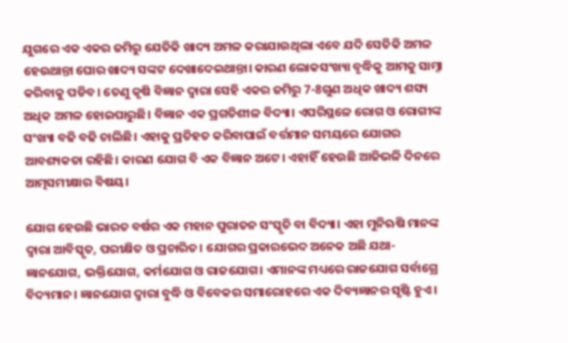ଯୁଗରେ ଏକ ଏକର ଜମିରୁ ଯେତିକି ଖାଦ୍ୟ ଅମଳ କରାଯାଉଥିଲା ଏବେ ଯଦି ସେତିକି ଅମଳ ହେଉଥାନ୍ତା ଘୋର ଖାଦ୍ୟ ସଙ୍କଟ ଦେଖାଦେଇଥାନ୍ତା। କାରଣ ଲୋକସଂଖ୍ୟା ବୃଦ୍ଧିକୁ ଆମକୁ ସାମ୍ନା କରିବାକୁ ପଡିବ। ତେଣୁ କୃଷି ବିଜ୍ଞାନ ଦ୍ବାରା ସେହି ଏକର ଜମିରୁ 7-8ଗୁଣ ଅଧିକ ଖାଦ୍ୟ ଶସ୍ୟ ଅଧିକ ଅମଳ ହୋଇପାରୁଛି। ବିଜ୍ଞାନ ଏକ ପ୍ରଗତିଶୀଳ ବିଦ୍ୟା। ଏପରିସ୍ଥଳେ ରୋଗ ଓ ରୋଗୀଙ୍କ ସଂଖ୍ୟା ବଢି ବଢି ଚାଲିଛି। ଏହାକୁ ପ୍ରତିହତ କରିବାପାଇଁ ବର୍ତ୍ତମାନ ସମୟରେ ଯୋଗର ଆବଶ୍ୟକତା ରହିଛି। କାରଣ ଯୋଗ ବି ଏକ ବିଜ୍ଞାନ ଅଟେ। ଏହାହିଁ ହେଉଛି ଆଜିଭଳି ଦିନରେ ଆତ୍ମସମୀକ୍ଷାର ବିଷୟ।

ଯୋଗ ହେଉଛି ଭାରତ ବର୍ଷର ଏକ ମହାନ ପୁରାତନ ସଂସ୍କୃତି ବା ବିଦ୍ୟା। ଏହା ମୁନିଋଷି ମାନଙ୍କ ଦ୍ଵାରା ଆବିସ୍କୃତ, ପରୀକ୍ଷିତ ଓ ପ୍ରଚାରିତ। ଯୋଗର ପ୍ରକାରଭେଦ ଅନେକ ଅଛି ଯଥା- ଜ୍ଞାନଯୋଗ, ଭକ୍ତିଯୋଗ, କର୍ମଯୋଗ ଓ ରାଜଯୋଗ। ଏମାନଙ୍କ ମଧ୍ୟରେ ରାଜଯୋଗ ସର୍ବାଗ୍ରେ ବିଦ୍ୟମାନ। ଜ୍ଞାନଯୋଗ ଦ୍ବାରା ବୁଦ୍ଧି ଓ ବିବେକର ସମାରୋହରେ ଏକ ଦିବ୍ୟଜ୍ଞାନର ସୃଷ୍ଟି ହୁଏ।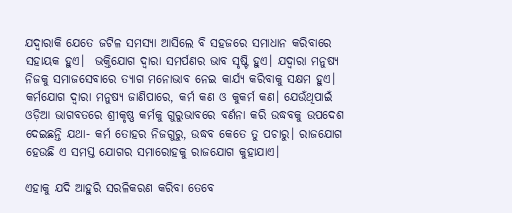ଯଦ୍ବାରାକି ଯେତେ ଜଟିଳ ସମସ୍ୟା ଆସିଲେ ବି ସହଜରେ ସମାଧାନ କରିବାରେ ସହାୟକ ହୁଏ।  ଭକ୍ତିଯୋଗ ଦ୍ବାରା ସମର୍ପଣର ଭାବ ସୃଷ୍ଟି ହୁଏ। ଯଦ୍ବାରା ମନୁଷ୍ୟ ନିଜକୁ ସମାଜସେବାରେ ତ୍ୟାଗ ମନୋଭାବ ନେଇ କାର୍ଯ୍ୟ କରିବାକୁ ସକ୍ଷମ ହୁଏ। କର୍ମଯୋଗ ଦ୍ବାରା ମନୁଷ୍ୟ ଜାଣିପାରେ, କର୍ମ କଣ ଓ କୁକର୍ମ କଣ। ଯେଉଁଥିପାଇଁ ଓଡ଼ିଆ ଭାଗବତରେ ଶ୍ରୀକୃଷ୍ଣ କର୍ମକୁ ଗୁରୁଭାବରେ ବର୍ଣନା କରି ଉଦ୍ଧବକୁ ଉପଦେଶ ଦେଇଛନ୍ତି ଯଥା- କର୍ମ ତୋହର ନିଜଗୁରୁ, ଉଦ୍ଧବ କେତେ ତୁ ପଚାରୁ। ରାଜଯୋଗ ହେଉଛି ଏ ସମସ୍ତ ଯୋଗର ସମାରୋହକୁ ରାଜଯୋଗ କୁହାଯାଏ।

ଏହାକୁ ଯଦି ଆହୁରି ସରଳିକରଣ କରିବା ତେବେ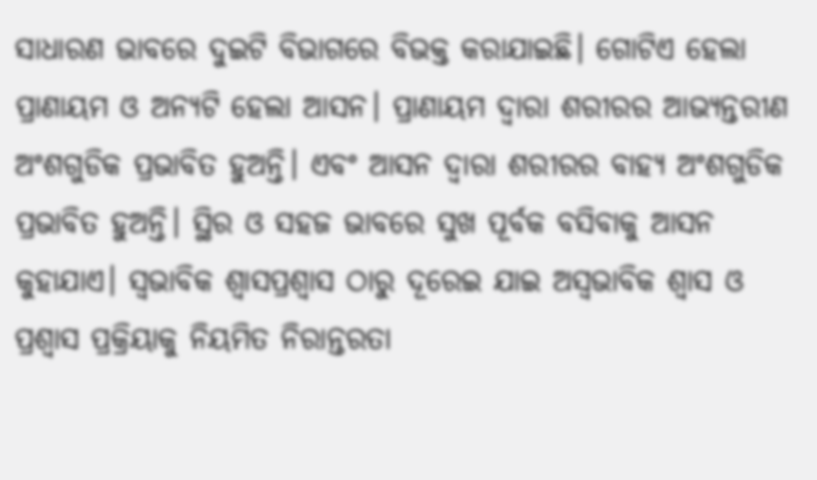ସାଧାରଣ ଭାବରେ ଦୁଇଟି ବିଭାଗରେ ବିଭକ୍ତ କରାଯାଇଛି। ଗୋଟିଏ ହେଲା ପ୍ରାଣାୟମ ଓ ଅନ୍ୟଟି ହେଲା ଆସନ। ପ୍ରାଣାୟମ ଦ୍ବାରା ଶରୀରର ଆଭ୍ୟନ୍ତରୀଣ ଅଂଶଗୁଡିକ ପ୍ରଭାବିତ ହୁଅନ୍ତି। ଏବଂ ଆସନ ଦ୍ବାରା ଶରୀରର ବାହ୍ୟ ଅଂଶଗୁଡିକ ପ୍ରଭାବିତ ହୁଅନ୍ତି। ସ୍ଥିର ଓ ସହଜ ଭାବରେ ସୁଖ ପୂର୍ବକ ବସିବାକୁ ଆସନ କୁହାଯାଏ। ସ୍ବଭାବିକ ଶ୍ଵାସପ୍ରଶ୍ଵାସ ଠାରୁ ଦୂରେଇ ଯାଇ ଅସ୍ବଭାବିକ ଶ୍ଵାସ ଓ ପ୍ରଶ୍ଵାସ ପ୍ରକ୍ରିୟାକୁ ନିୟମିତ ନିରାନ୍ତରତା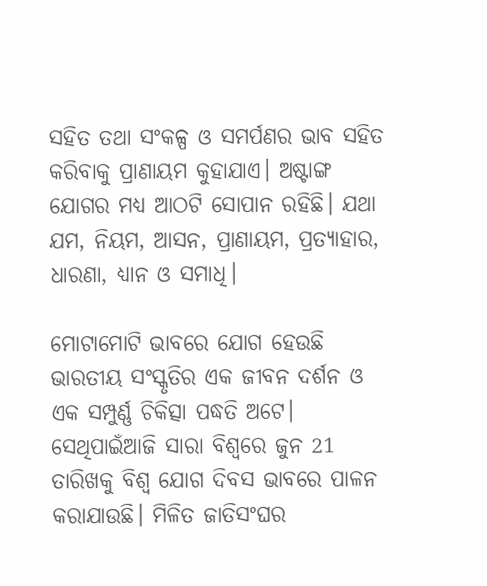ସହିତ ତଥା ସଂକଳ୍ପ ଓ ସମର୍ପଣର ଭାବ ସହିତ କରିବାକୁ ପ୍ରାଣାୟମ କୁହାଯାଏ। ଅଷ୍ଟାଙ୍ଗ ଯୋଗର ମଧ୍ୟ ଆଠଟି ସୋପାନ ରହିଛି। ଯଥା ଯମ, ନିୟମ, ଆସନ, ପ୍ରାଣାୟମ, ପ୍ରତ୍ୟାହାର, ଧାରଣା, ଧ୍ୟାନ ଓ ସମାଧି।

ମୋଟାମୋଟି ଭାବରେ ଯୋଗ ହେଉଛି ଭାରତୀୟ ସଂସ୍କୃତିର ଏକ ଜୀବନ ଦର୍ଶନ ଓ ଏକ ସମ୍ପୁର୍ଣ୍ଣ ଚିକିତ୍ସା ପଦ୍ଧତି ଅଟେ। ସେଥିପାଇଁଆଜି ସାରା ବିଶ୍ଵରେ ଜୁନ 21 ତାରିଖକୁ ବିଶ୍ଵ ଯୋଗ ଦିବସ ଭାବରେ ପାଳନ କରାଯାଉଛି। ମିଳିତ ଜାତିସଂଘର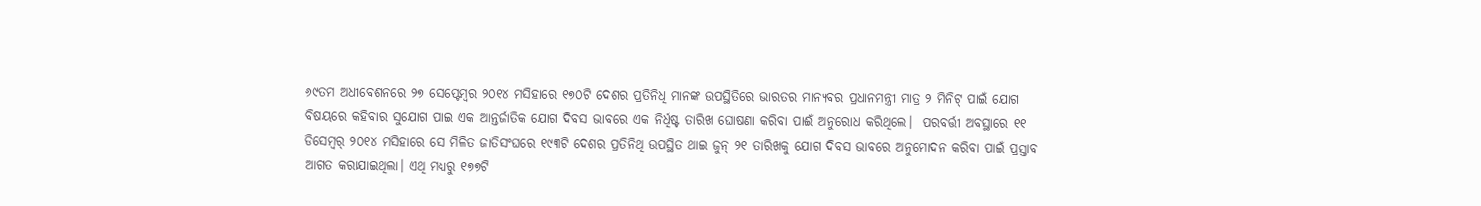୬୯ତମ ଅଧୀବେଶନରେ ୨୭ ସେପ୍ଟେମ୍ବର ୨୦୧୪ ମସିହାରେ ୧୭୦ଟି ଦେଶର ପ୍ରତିନିଧି ମାନଙ୍କ ଉପସ୍ଥିତିରେ ଭାରତର ମାନ୍ୟବର ପ୍ରଧାନମନ୍ତ୍ରୀ ମାତ୍ର ୨ ମିନିଟ୍ ପାଇଁ ଯୋଗ ବିଷୟରେ କହିବାର ସୁଯୋଗ ପାଇ ଏକ ଆନ୍ତର୍ଜାତିକ ଯୋଗ ଦିବସ ଭାବରେ ଏକ ନିର୍ଧିଷ୍ଟ ତାରିଖ ଘୋଷଣା କରିବା ପାଈଁ ଅନୁରୋଧ କରିଥିଲେ।  ପରବର୍ତ୍ତୀ ଅବସ୍ଥାରେ ୧୧ ଡିସେମ୍ବର୍ ୨୦୧୪ ମସିହାରେ ସେ ମିଳିତ ଜାତିସଂଘରେ ୧୯୩ଟି ଦେଶର ପ୍ରତିନିଥି ଉପସ୍ଥିତ ଥାଇ ଜୁନ୍ ୨୧ ତାରିଖକୁ ଯୋଗ ଦିବସ ଭାବରେ ଅନୁମୋଦନ କରିବା ପାଇଁ ପ୍ରସ୍ତାବ ଆଗତ କରାଯାଇଥିଲା। ଏଥି ମଧ୍ୟରୁ ୧୭୭ଟି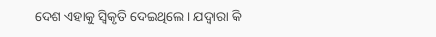ଦେଶ ଏହାକୁ ସ୍ୱିକୃତି ଦେଇଥିଲେ। ଯଦ୍ୱାରା କି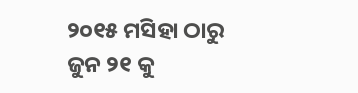୨୦୧୫ ମସିହା ଠାରୁ ଜୁନ ୨୧ କୁ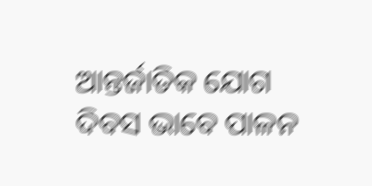ଆନ୍ତର୍ଜାତିକ ଯୋଗ ଦିବସ ଭାବେ ପାଳନ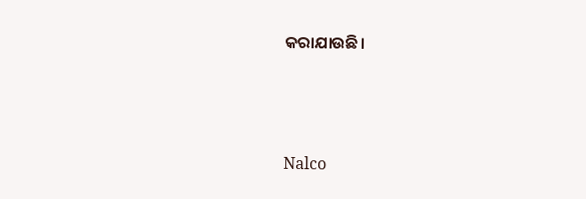କରାଯାଉଛି।



Nalco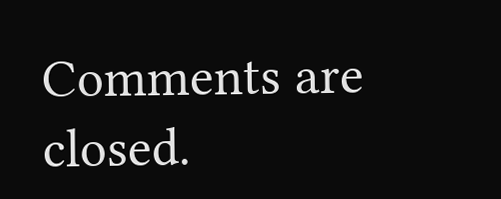Comments are closed.